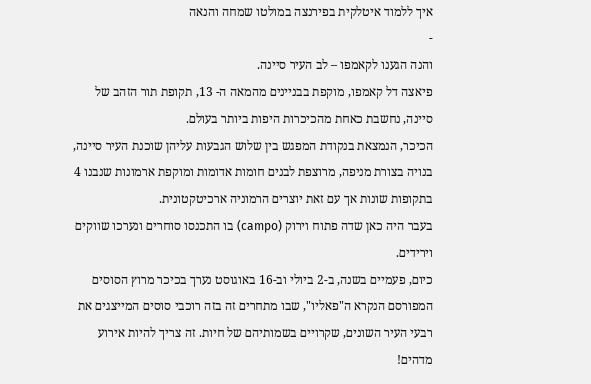איך ללמוד איטלקית בפירנצה במולטו שמחה והנאה
-
והנה הגענו לקאמפו – לב העיר סיינה.
פיאצה דל קאמפו, מוקפת בבניינים מהמאה ה- 13, תקופת תור הזהב של סיינה, נחשבת כאחת מהכיכרות היפות ביותר בעולם.
הכיכר, הנמצאת בנקודת המפגש בין שלוש הגבעות עליהן שוכנת העיר סיינה, בנויה בצורת מניפה, מרוצפת לבנים חומות אדומות ומוקפת ארמונות שנבנו 4 בתקופות שונות אך עם זאת יוצרים הרמוניה ארכיטקטונית.
בעבר היה כאן שדה פתוח וירוק (campo) בו התכנסו סוחרים ונערכו שווקים וירידים.
כיום, פעמיים בשנה, ב-2 ביולי וב-16 באוגוסט נערך בכיכר מרוץ הסוסים המפורסם הנקרא ה"פאליו", שבו מתחרים זה בזה רוכבי סוסים המייצגים את רבעי העיר השונים, שקרויים בשמותיהם של חיות. זה צריך להיות אירוע מדהים!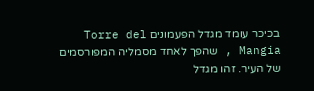בכיכר עומד מגדל הפעמונים Torre del Mangia , שהפך לאחד מסמליה המפורסמים של העיר. זהו מגדל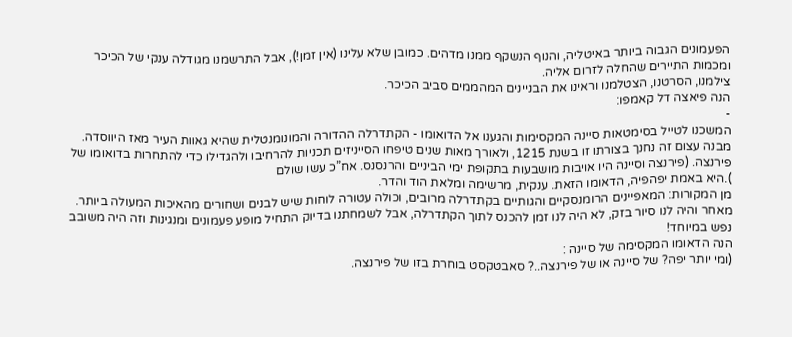הפעמונים הגבוה ביותר באיטליה, והנוף הנשקף ממנו מדהים. כמובן שלא עלינו (אין זמן!), אבל התרשמנו מגודלה ענקי של הכיכר ומכמות התיירים שהחלה לזרום אליה.
צילמנו, הסרטנו, הצטלמנו וראינו את הבניינים המהממים סביב הכיכר.
הנה פיאצה דל קאמפו:
-
המשכנו לטייל בסימטאות סיינה המקסימות והגענו אל הדואומו - הקתדרלה ההדורה והמונומנטלית שהיא גאוות העיר מאז היווסדה. מבנה עצום זה נחנך בצורתו זו בשנת 1215, ולאורך מאות שנים טיפחו הסייניזים תכניות להרחיבו ולהגדילו כדי להתחרות בדואומו של פירנצה. (פירנצה וסיינה היו אויבות מושבעות בתקופת ימי הביניים והרנסנס. אח”כ עשו שולם
).היא באמת יפהפיה, הדאומו הזאת. ענקית, מרשימה ומלאת הוד והדר.
מן המקורות: המאפיינים הרומנסקיים והגותיים בקתדרלה מרובים, וכולה עטורה לוחות שיש לבנים ושחורים מהאיכות המעולה ביותר.
מאחר והיה לנו סיור בזק, לא היה לנו זמן להכנס לתוך הקתדרלה, אבל לשמחתנו בדיוק התחיל מופע פעמונים ומנגינות וזה היה משובב נפש במיוחד!
הנה הדאומו המקסימה של סיינה :
(ומי יותר יפה? של סיינה או של פירנצה..? סאבטקסט בוחרת בזו של פירנצה.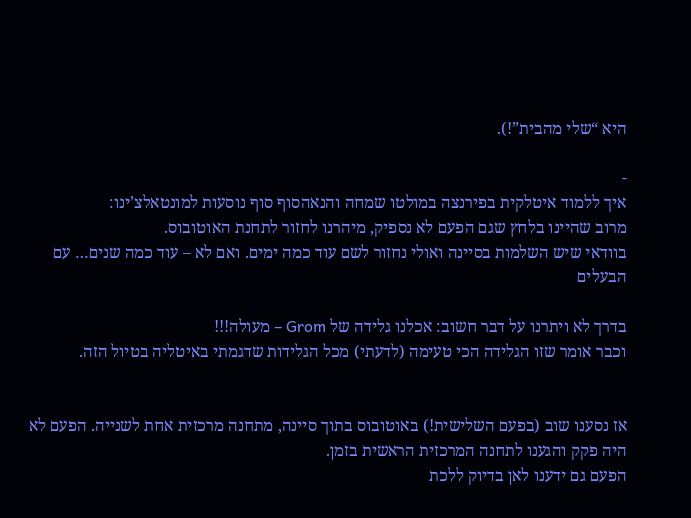היא “שלי מהבית”!).

-
איך ללמוד איטלקית בפירנצה במולטו שמחה והנאהסוף סוף נוסעות למונטאלצ’ינו:
מרוב שהיינו בלחץ שגם הפעם לא נספיק, מיהרנו לחזור לתחנת האוטובוס.
בוודאי שיש השלמות בסיינה ואולי נחזור לשם עוד כמה ימים. ואם לא – עוד כמה שנים… עם הבעלים

בדרך לא ויתרנו על דבר חשוב: אכלנו גלידה של Grom – מעולה!!!
וכבר אומר שזו הגלידה הכי טעימה (לדעתי) מכל הגלידות שדגמתי באיטליה בטיול הזה.


אז נסענו שוב (בפעם השלישית!) באוטובוס בתוך סיינה, מתחנה מרכזית אחת לשנייה. הפעם לא היה פקק והגענו לתחנה המרכזית הראשית בזמן.
הפעם גם ידענו לאן בדיוק ללכת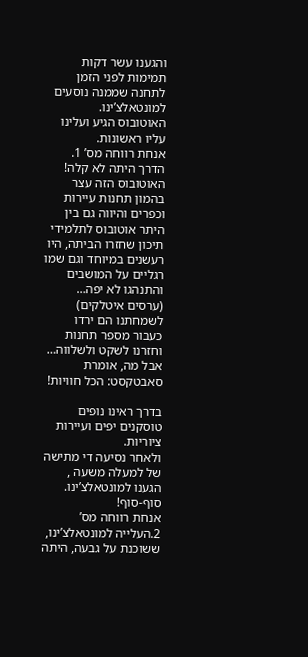והגענו עשר דקות תמימות לפני הזמן לתחנה שממנה נוסעים למונטאלצ’ינו.
האוטובוס הגיע ועלינו עליו ראשונות.
אנחת רווחה מס’ 1.
הדרך היתה לא קלה!
האוטובוס הזה עצר בהמון תחנות עיירות וכפרים והיווה גם בין היתר אוטובוס לתלמידי תיכון שחזרו הביתה, היו רעשנים במיוחד וגם שמו רגליים על המושבים והתנהגו לא יפה… (ערסים איטלקים) לשמחתנו הם ירדו כעבור מספר תחנות וחזרנו לשקט ולשלווה…
אבל מה, אומרת סאבטקסט: הכל חוויות!

בדרך ראינו נופים טוסקנים יפים ועיירות ציוריות.
ולאחר נסיעה די מתישה של למעלה משעה , הגענו למונטאלצ’ינו.
סוף-סוף!
אנחת רווחה מס’ 2.העלייה למונטאלצ’ינו, ששוכנת על גבעה, היתה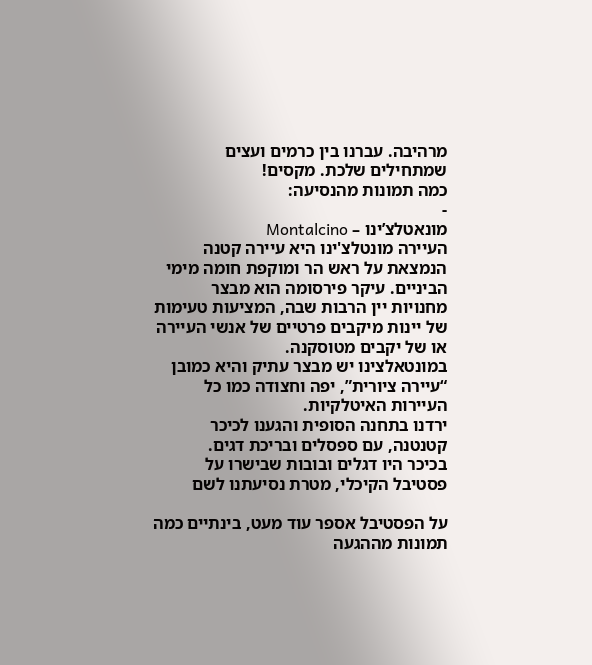מרהיבה. עברנו בין כרמים ועצים שמתחילים שלכת. מקסים!
כמה תמונות מהנסיעה:
-
מונאטלצ’ינו – Montalcino
העיירה מונטלצ'ינו היא עיירה קטנה הנמצאת על ראש הר ומוקפת חומה מימי הביניים. עיקר פירסומה הוא מבצר מחנויות יין הרבות שבה, המציעות טעימות של יינות מיקבים פרטיים של אנשי העיירה או של יקבים מטוסקנה.
במונטאלצינו יש מבצר עתיק והיא כמובן “עיירה ציורית”, יפה וחצודה כמו כל העיירות האיטלקיות.
ירדנו בתחנה הסופית והגענו לכיכר קטנטנה, עם ספסלים ובריכת דגים.
בכיכר היו דגלים ובובות שבישרו על פסטיבל הקיכלי, מטרת נסיעתנו לשם

על הפסטיבל אספר עוד מעט, בינתיים כמה תמונות מההגעה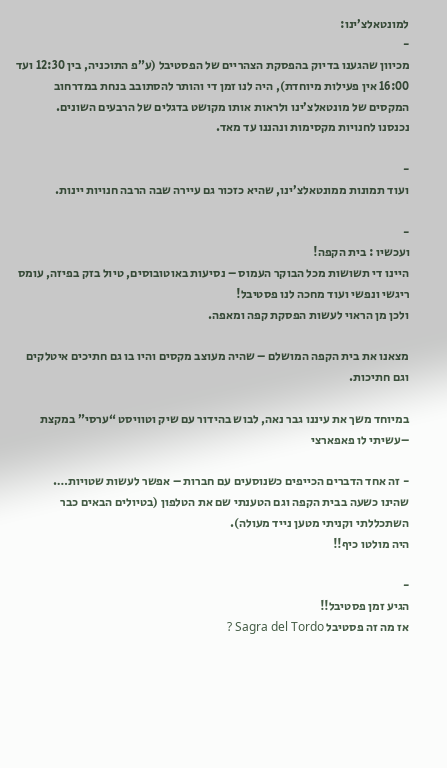למונטאלצ’ינו:
-
מכיוון שהגענו בדיוק בהפסקת הצהריים של הפסטיבל (ע”פ התוכניה, בין 12:30 ועד 16:00 אין פעילות מיוחדת), היה לנו זמן די והותר להסתובב בנחת במדרחוב המקסים של מונטאלצ’ינו ולראות אותו מקושט בדגלים של הרבעים השונים.
נכנסנו לחנויות מקסימות ונהננו עד מאד.

-
ועוד תמונות ממונטאלצ’ינו, שהיא כזכור גם עיירה שבה הרבה חנויות יינות.

-
ועכשיו : בית הקפה!
היינו די תשושות מכל הבוקר העמוס – נסיעות באוטובוסים, טיול בזק בפיזה, עומס ריגשי ונפשי ועוד מחכה לנו פסטיבל!
ולכן מן הראוי לעשות הפסקת קפה ומאפה.

מצאנו את בית הקפה המושלם – שהיה מעוצב מקסים והיו בו גם חתיכים איטלקים וגם חתיכות.

במיוחד משך את עיננו גבר נאה, לבוש בהידור עם שיק וטוויסט “ערסי” במקצת –עשיתי לו פאפארצי

- זה אחד הדברים הכייפים כשנוסעים עם חברות – אפשר לעשות שטויות….
שהינו כשעה בבית הקפה וגם הטענתי שם את הטלפון (בטיולים הבאים כבר השתכללתי וקניתי מטען נייד מעולה).
היה מולטו כיף!!

-
הגיע זמן פסטיבל!!
אז מה זה פסטיבל Sagra del Tordo ?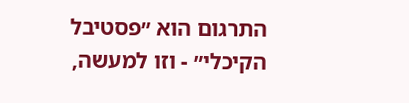התרגום הוא ״פסטיבל הקיכלי״ - וזו למעשה,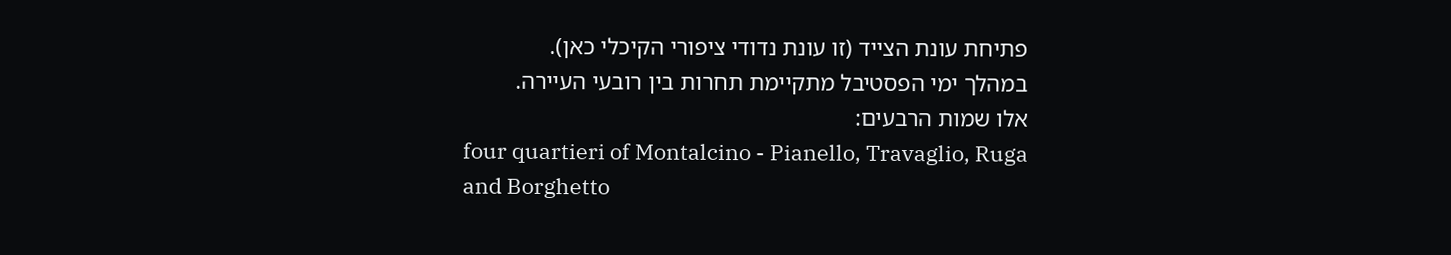פתיחת עונת הצייד (זו עונת נדודי ציפורי הקיכלי כאן).
במהלך ימי הפסטיבל מתקיימת תחרות בין רובעי העיירה.
אלו שמות הרבעים:
four quartieri of Montalcino - Pianello, Travaglio, Ruga and Borghetto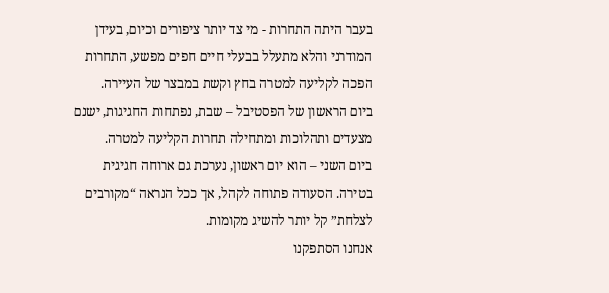בעבר היתה התחרות - מי צד יותר ציפורים וכיום, בעידן המודרני והלא מתעלל בבעלי חיים חפים מפשע, התחרות הפכה לקליעה למטרה בחץ וקשת במבצר של העיירה.
ביום הראשון של הפסטיבל – שבת, נפתחות החגיגות, ישנם מצעדים ותהלוכות ומתחילה תחרות הקליעה למטרה.
ביום השני – הוא יום ראשון, נערכת גם ארוחה חגיגית בטירה. הסעודה פתוחה לקהל, אך ככל הנראה “מקורבים לצלחת” קל יותר להשיג מקומות.
אנחנו הסתפקנו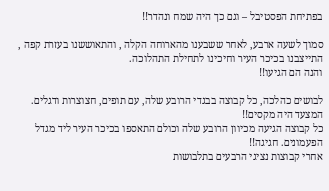בפתיחת הפסטיבל – וגם כך היה שמח ונהדר!!

סמוך לשעה ארבע, לאחר ששבענו מהארוחה הקלה , והתאוששנו בעזרת קפה , התייצבנו בכיכר העיר וחיכינו לתחילת התהלוכה.
והנה הם הגיעו!!

לבושים כהלכה, כל קבוצה בבגדי הרובע שלה, עם תופים, חצוצרות ודגלים.
המצעד היה מקסים!!
כל קבוצה הגיעה מכיוון הרובע שלה וכולם התאספו בכיכר העיר ליד מגדל הפעמונים. חגיגה!!
אחרי קבוצות נציגי הרבעים בתלבושות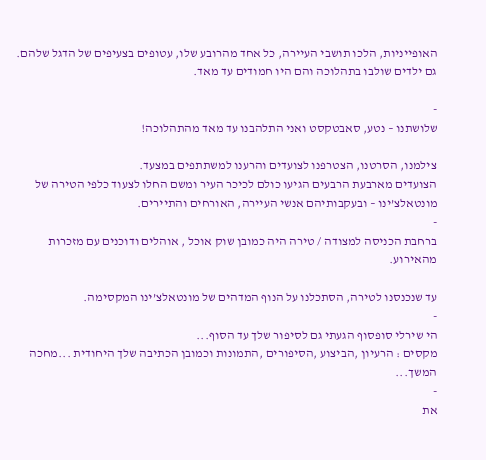האופייניות, הלכו תושבי העיירה, כל אחד מהרובע שלו, עטופים בצעיפים של הדגל שלהם.
גם ילדים שולבו בתהלוכה והם היו חמודים עד מאד.

-
שלושתנו – נטע, סאבטקסט ואני התלהבנו עד מאד מהתהלוכה!

צילמנו, הסרטנו, הצטרפנו לצועדים והרענו למשתתפים במצעד.
הצועדים מארבעת הרבעים הגיעו כולם לכיכר העיר ומשם החלו לצעוד כלפי הטירה של מונטאלצ’ינו – ובעקבותיהם אנשי העיירה, האורחים והתיירים.
-
ברחבת הכניסה למצודה / טירה היה כמובן שוק אוכל , אוהלים ודוכנים עם מזכרות מהאירוע.

עד שנכנסנו לטירה, הסתכלנו על הנוף המדהים של מונטאלצ’ינו המקסימה.
-
הי שירלי סופסוף הגעתי גם לסיפור שלך עד הסוף...
מקסים : הרעיון ,הביצוע ,הסיפורים ,התמונות וכמובן הכתיבה שלך היחודית ...מחכה המשך...
-
את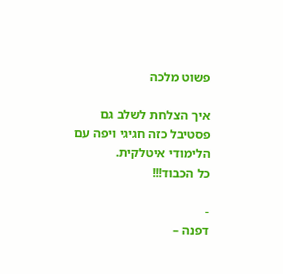פשוט מלכה

איך הצלחת לשלב גם פסטיבל כזה חגיגי ויפה עם הלימודי איטלקית.
כל הכבוד!!!

-
דפנה –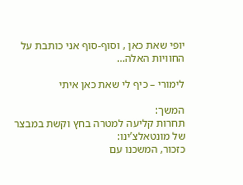יופי שאת כאן , וסוף-סוף אני כותבת על החוויות האלה…

לימורי – כיף לי שאת כאן איתי

המשך:
תחרות קליעה למטרה בחץ וקשת במבצר של מונטאלצ’ינו:
כזכור, המשכנו עם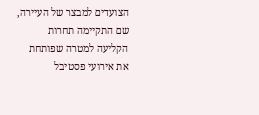הצועדים למבצר של העיירה, שם התקיימה תחרות הקליעה למטרה שפותחת את אירועי פסטיבל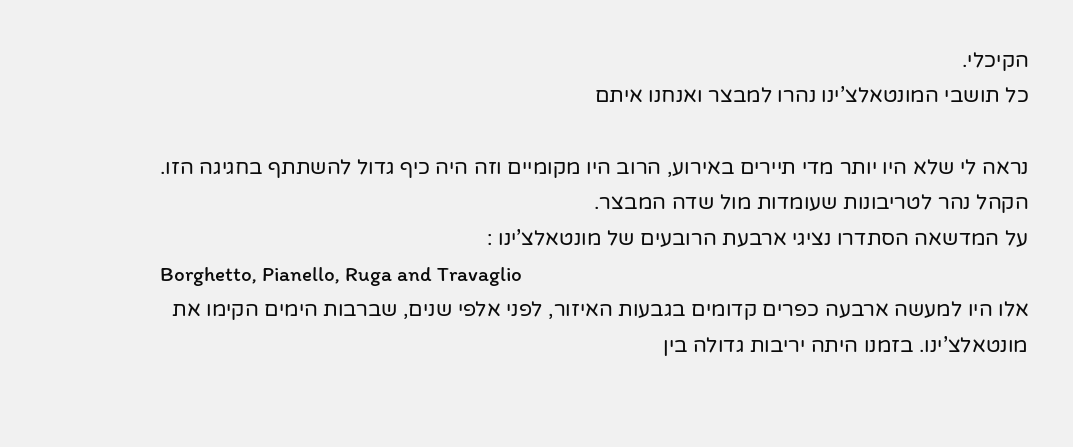הקיכלי.
כל תושבי המונטאלצ’ינו נהרו למבצר ואנחנו איתם

נראה לי שלא היו יותר מדי תיירים באירוע, הרוב היו מקומיים וזה היה כיף גדול להשתתף בחגיגה הזו.
הקהל נהר לטריבונות שעומדות מול שדה המבצר.
על המדשאה הסתדרו נציגי ארבעת הרובעים של מונטאלצ’ינו :
Borghetto, Pianello, Ruga and Travaglio
אלו היו למעשה ארבעה כפרים קדומים בגבעות האיזור, לפני אלפי שנים, שברבות הימים הקימו את מונטאלצ’ינו. בזמנו היתה יריבות גדולה בין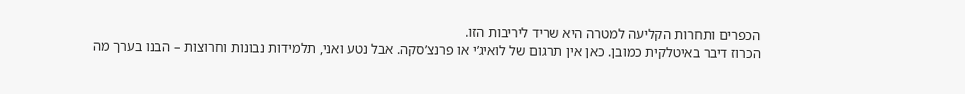הכפרים ותחרות הקליעה למטרה היא שריד ליריבות הזו.
הכרוז דיבר באיטלקית כמובן. כאן אין תרגום של לואיג’י או פרנצ’סקה. אבל נטע ואני, תלמידות נבונות וחרוצות – הבנו בערך מה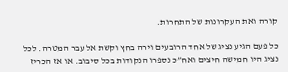קורה ואת העקרונות של התחרות.

כל פעם הגיע נציג של אחד הרובעים וירה בחץ וקשת אל עבר המטרה. לכל נציג היו חמישה חיצים ואח”כ נספרו הנקודות בכל סיבוב. או אז הכריז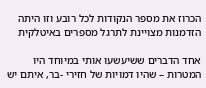הכרוז את מספר הנקודות לכל רובע וזו היתה הזדמנות מצויינת לתרגל מספרים באיטלקית

אחד הדברים ששיעשעו אותי במיוחד היו המטרות – שהיו דמויות של חזירי -בר, איתם יש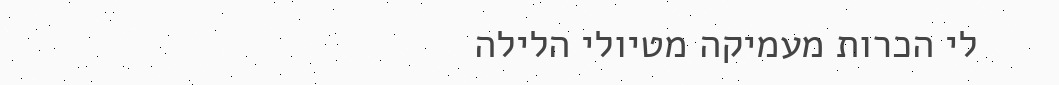לי הכרות מעמיקה מטיולי הלילה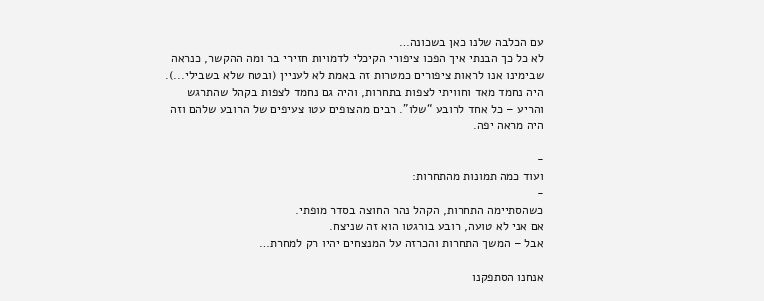עם הכלבה שלנו כאן בשכונה…
לא כל כך הבנתי איך הפכו ציפורי הקיכלי לדמויות חזירי בר ומה ההקשר, כנראה שבימינו אנו לראות ציפורים כמטרות זה באמת לא לעניין (ובטח שלא בשבילי...).
היה נחמד מאד וחוויתי לצפות בתחרות, והיה גם נחמד לצפות בקהל שהתרגש והריע – כל אחד לרובע “שלו”. רבים מהצופים עטו צעיפים של הרובע שלהם וזה היה מראה יפה.

-
ועוד כמה תמונות מהתחרות:
-
כשהסתיימה התחרות, הקהל נהר החוצה בסדר מופתי.
אם אני לא טועה, רובע בורגטו הוא זה שניצח.
אבל – המשך התחרות והכרזה על המנצחים יהיו רק למחרת…

אנחנו הסתפקנו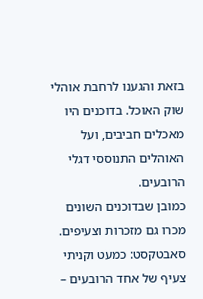בזאת והגענו לרחבת אוהלי שוק האוכל. בדוכנים היו מאכלים חביבים, ועל האוהלים התנוססי דגלי הרובעים.
כמובן שבדוכנים השונים מכרו גם מזכרות וצעיפים.
סאבטקסט: כמעט וקניתי צעיף של אחד הרובעים –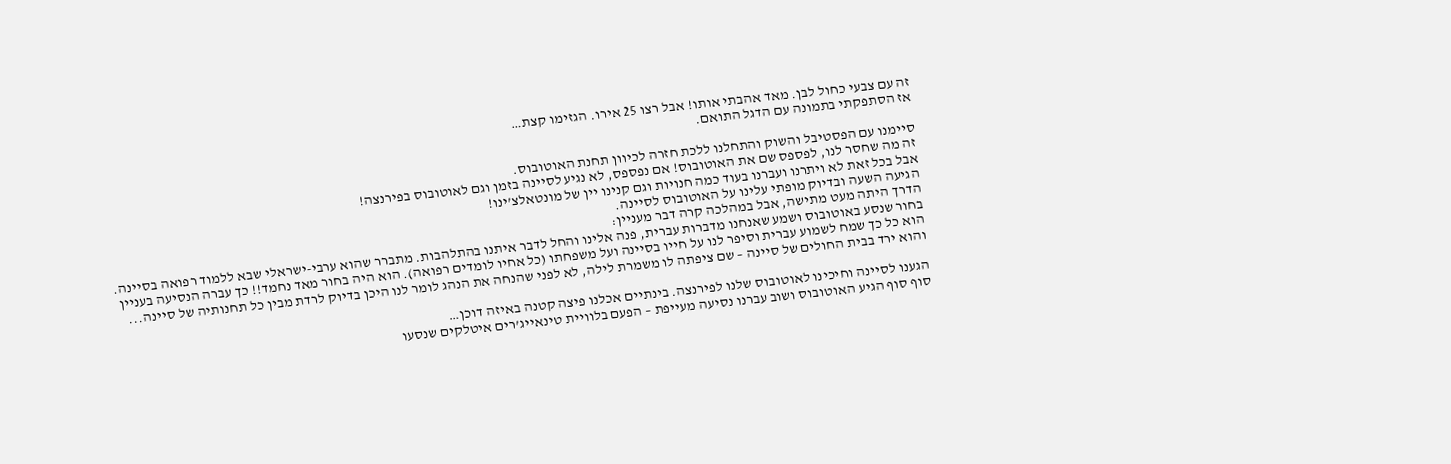זה עם צבעי כחול לבן. מאד אהבתי אותו! אבל רצו 25 אירו. הגזימו קצת…
אז הסתפקתי בתמונה עם הדגל התואם.

סיימנו עם הפסטיבל והשוק והתחלנו ללכת חזרה לכיוון תחנת האוטובוס.
זה מה שחסר לנו, לפספס שם את האוטובוס! אם נפספס, לא נגיע לסיינה בזמן וגם לאוטובוס בפירנצה!
אבל בכל זאת לא ויתרנו ועברנו בעוד כמה חנויות וגם קנינו יין של מונטאלצ’ינו!
הגיעה השעה ובדיוק מופתי עלינו על האוטובוס לסיינה.
הדרך היתה מעט מתישה, אבל במהלכה קרה דבר מעניין:
בחור שנסע באוטובוס ושמע שאנחנו מדברות עברית, פנה אלינו והחל לדבר איתנו בהתלהבות. מתברר שהוא ערבי-ישראלי שבא ללמוד רפואה בסיינה. הוא כל כך שמח לשמוע עברית וסיפר לנו על חייו בסיינה ועל משפחתו (כל אחיו לומדים רפואה). הוא היה בחור מאד נחמד!! כך עברה הנסיעה בעניין והוא ירד בבית החולים של סיינה – שם ציפתה לו משמרת לילה, לא לפני שהנחה את הנהג לומר לנו היכן בדיוק לרדת מבין כל תחנותיה של סיינה...

הגענו לסיינה וחיכינו לאוטובוס שלנו לפירנצה. בינתיים אכלנו פיצה קטנה באיזה דוכן…
סוף סוף הגיע האוטובוס ושוב עברנו נסיעה מעייפת – הפעם בלוויית טינאייג’רים איטלקים שנסעו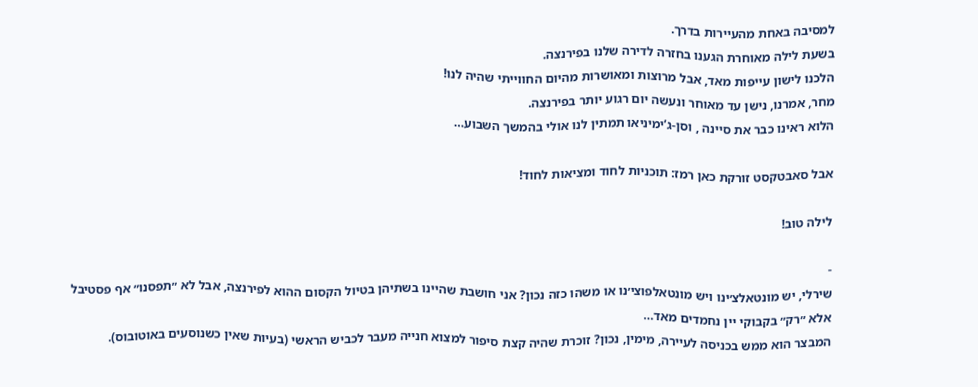למסיבה באחת מהעיירות בדרך.
בשעת לילה מאוחרת הגענו בחזרה לדירה שלנו בפירנצה.
הלכנו לישון עייפות מאד, אבל מרוצות ומאושרות מהיום החווייתי שהיה לנו!
מחר, אמרנו, נישן עד מאוחר ונעשה יום רגוע יותר בפירנצה.
הלוא ראינו כבר את סיינה , וסן-ג’ימיניאו תמתין לנו אולי בהמשך השבוע…

אבל סאבטקסט זורקת כאן רמז: תוכניות לחוד ומציאות לחוד!

לילה טוב!

-
שירלי, יש מונטאלצ׳ינו ויש מונטאלפוצי׳נו או משהו כזה נכון? אני חושבת שהיינו בשתיהן בטיול הקסום ההוא לפירנצה, אבל לא ״תפסנו״ אף פסטיבל אלא ״רק״ בקבוקי יין נחמדים מאד…
המבצר הוא ממש בכניסה לעיירה, מימין, נכון? זוכרת שהיה קצת סיפור למצוא חנייה מעבר לכביש הראשי (בעיות שאין כשנוסעים באוטובוס).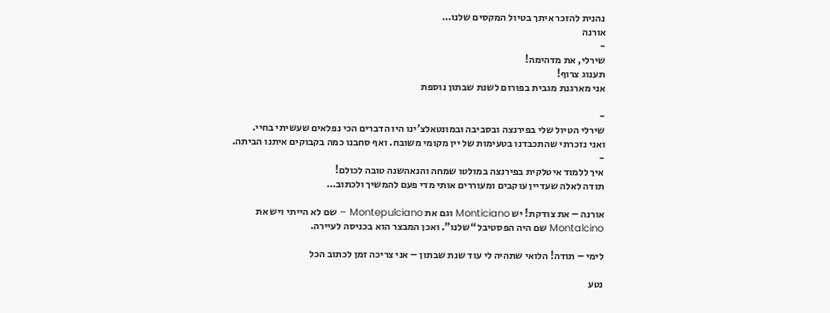נהנית להזכר איתך בטיול המקסים שלנו…
אורנה
-
שירלי, את מדהימה!
תענוג צרוף!
אני מארגנת מגבית בפורום לשנת שבתון נוספת

-
שירלי הטיול שלי בפירנצה ובסביבה ובמונטאלצ’ינו היו הדברים הכי נפלאים שעשיתי בחיי.
ואני נזכרתי שהתכבדנו בטעימות של יין מקומי משובח. ואף סחבנו כמה בקבוקים איתנו הביתה.
-
איך ללמוד איטלקית בפירנצה במולטו שמחה והנאהשנה טובה לכולם!
תודה לאלה שעדיין עוקבים ומעוררים אותי מדי פעם להמשיך ולכתוב…

אורנה – את צודקת! יש Monticiano וגם את Montepulciano – שם לא הייתי ויש את Montalcino שם היה הפסטיבל “שלנו”. ואכן המבצר הוא בכניסה לעיירה.

לימי – תודה! הלואי שתהיה לי עוד שנת שבתון – אני צריכה זמן לכתוב הכל

נטע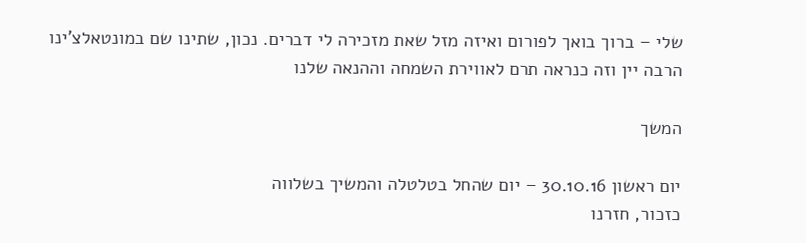שלי – ברוך בואך לפורום ואיזה מזל שאת מזכירה לי דברים. נכון, שתינו שם במונטאלצ’ינו הרבה יין וזה כנראה תרם לאווירת השמחה וההנאה שלנו

המשך

יום ראשון 30.10.16 – יום שהחל בטלטלה והמשיך בשלווה
כזכור, חזרנו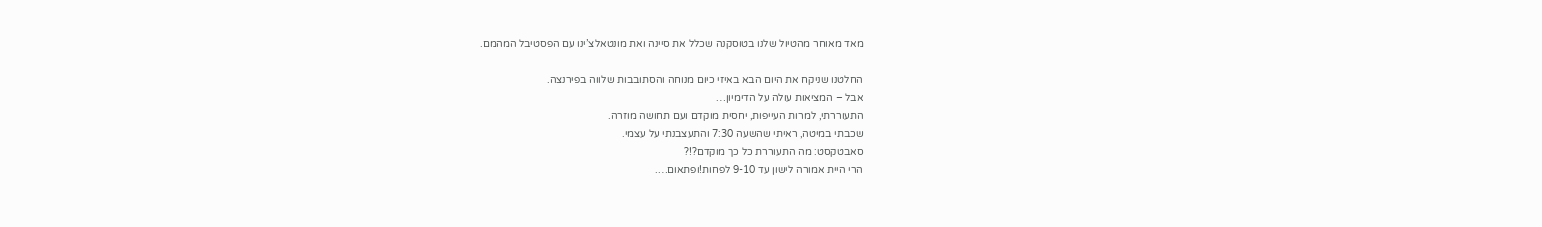מאד מאוחר מהטיול שלנו בטוסקנה שכלל את סיינה ואת מונטאלצ’ינו עם הפסטיבל המהמם.

החלטנו שניקח את היום הבא באיזי כיום מנוחה והסתובבות שלווה בפירנצה.
אבל – המציאות עולה על הדימיון…
התעוררתי, למרות העייפות, יחסית מוקדם ועם תחושה מוזרה.
שכבתי במיטה, ראיתי שהשעה 7:30 והתעצבנתי על עצמי.
סאבטקסט: מה התעוררת כל כך מוקדם?!?
הרי היית אמורה לישון עד 9-10 לפחות!ופתאום….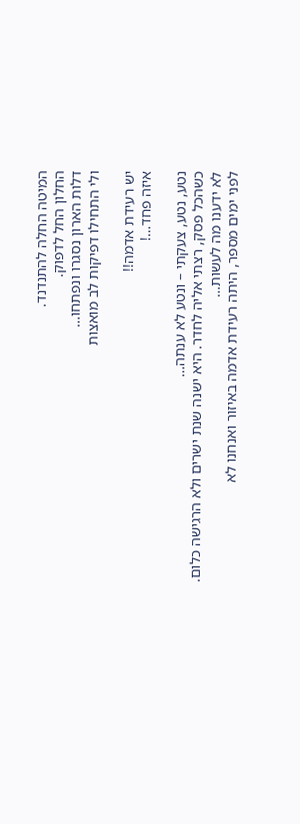המיטה החלה להתנדנד.
החלון החל לדפוק.
דלות הארון נסגרו ונפתחו…
ולי התחילו דפיקות לב מואצות

יש רעידת אדמה!!
איזה פחד…!

נטע, נטע, צעקתי – ונטע לא ענתה…
כשהכל פסק, רצתי אליה לחדר. היא ישנה שנת ישרים ולא הרגישה כלום.
לא ידענו מה לעשות…
לפני ימים מספר, היתה רעידת אדמה באיזור ואנחנו לא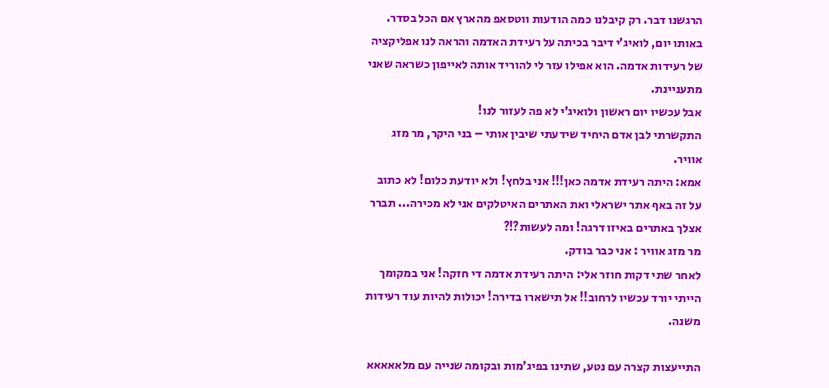הרגשנו דבר. רק קיבלנו כמה הודעות ווטסאפ מהארץ אם הכל בסדר.
באותו יום, לואיג’י דיבר בכיתה על רעידת האדמה והראה לנו אפליקציה של רעידות אדמה. הוא אפילו עזר לי להוריד אותה לאייפון כשראה שאני מתעניינת.
אבל עכשיו יום ראשון ולואיג’י לא פה לעזור לנו!
התקשרתי לבן אדם היחיד שידעתי שיבין אותי – בני היקר, מר מזג אוויר.
אמא: היתה רעידת אדמה כאן!!! אני בלחץ! ולא יודעת כלום! לא כתוב על זה באף אתר ישראלי ואת האתרים האיטלקים אני לא מכירה... תברר אצלך באתרים באיזו דרגה! ומה לעשות?!?
מר מזג אוויר : אני כבר בודק.
לאחר שתי דקות חוזר אלי: היתה רעידת אדמה די חזקה! אני במקומך הייתי יורד עכשיו לרחוב!! אל תישארו בדירה! יכולות להיות עוד רעידות משנה.

התייעצות קצרה עם נטע, שתינו בפיג’מות ובקומה שנייה עם מלאאאאא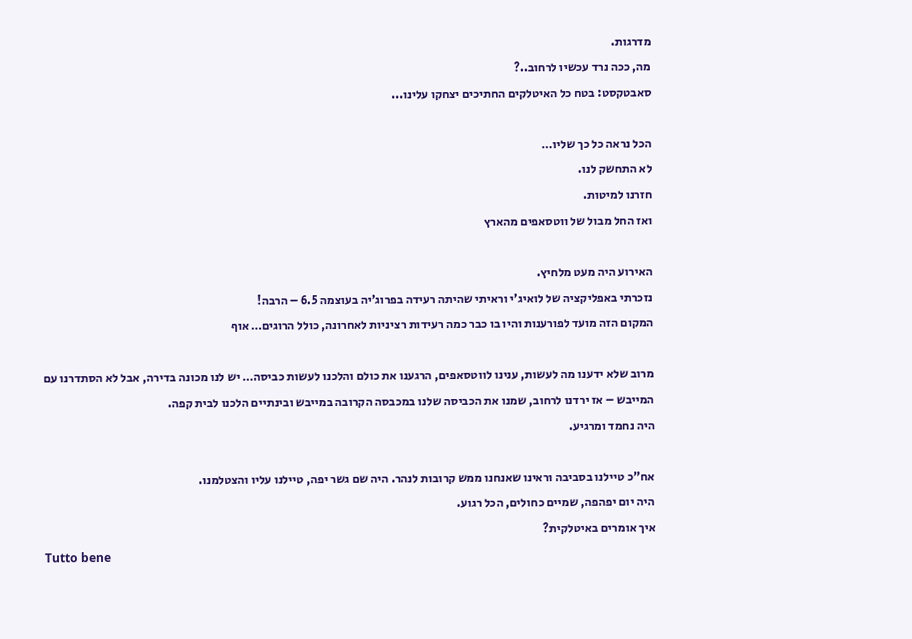מדרגות.
מה, ככה נרד עכשיו לרחוב..?
סאבטקסט: בטח כל האיטלקים החתיכים יצחקו עלינו...

הכל נראה כל כך שליו…
לא התחשק לנו.
חזרנו למיטות.
ואז החל מבול של ווטסאפים מהארץ

האירוע היה מעט מלחיץ.
נזכרתי באפליקציה של לואיג’י וראיתי שהיתה רעידה בפרוג’יה בעוצמה 6.5 – הרבה!
המקום הזה מועד לפורענות והיו בו כבר כמה רעידות רציניות לאחרונה, כולל הרוגים… אוף

מרוב שלא ידענו מה לעשות, ענינו לווטסאפים, הרגענו את כולם והלכנו לעשות כביסה… יש לנו מכונה בדירה, אבל לא הסתדרנו עם המייבש – אז ירדנו לרחוב, שמנו את הכביסה שלנו במכבסה הקרובה במייבש ובינתיים הלכנו לבית קפה.
היה נחמד ומרגיע.

אח”כ טיילנו בסביבה וראינו שאנחנו ממש קרובות לנהר. היה שם גשר יפה, טיילנו עליו והצטלמנו.
היה יום יפהפה, שמיים כחולים, הכל רגוע.
איך אומרים באיטלקית?
Tutto bene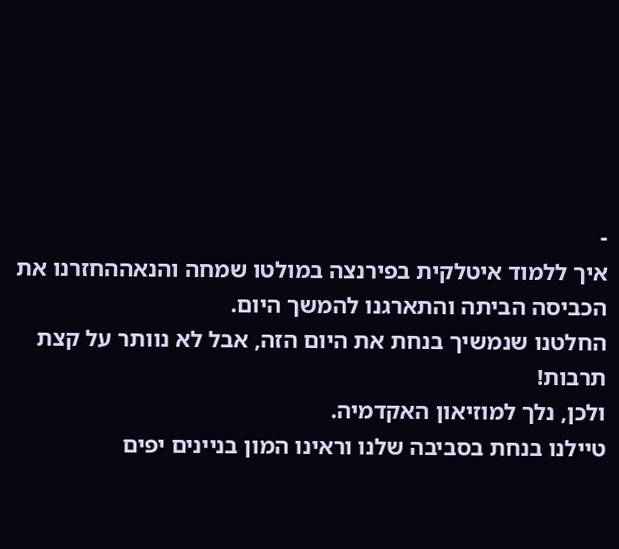-
איך ללמוד איטלקית בפירנצה במולטו שמחה והנאההחזרנו את הכביסה הביתה והתארגנו להמשך היום.
החלטנו שנמשיך בנחת את היום הזה, אבל לא נוותר על קצת תרבות!
ולכן, נלך למוזיאון האקדמיה.
טיילנו בנחת בסביבה שלנו וראינו המון בניינים יפים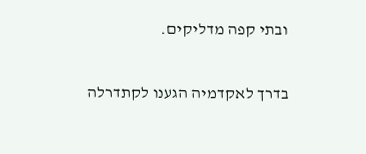ובתי קפה מדליקים.

בדרך לאקדמיה הגענו לקתדרלה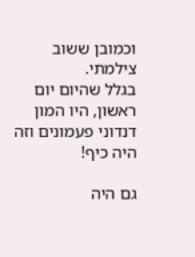וכמובן ששוב צילמתי.
בגלל שהיום יום ראשון, היו המון דנדוני פעמונים וזה היה כיף!

גם היה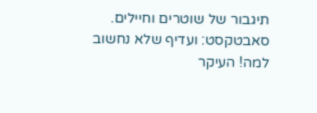תיגבור של שוטרים וחיילים.
סאבטקסט: ועדיף שלא נחשוב למה! העיקר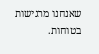שאנחנו מרגישות בטוחות.